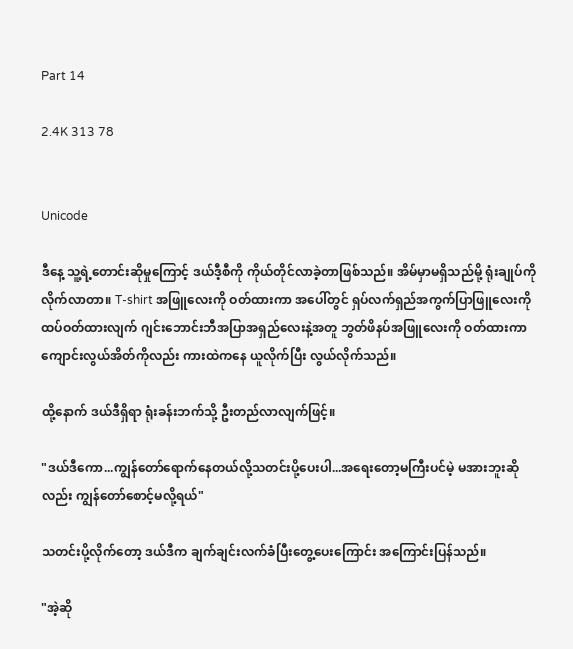Part 14

2.4K 313 78


Unicode

ဒီနေ့ သူ့ရဲ့တောင်းဆိုမှုကြောင့် ဒယ်ဒီ့စီကို ကိုယ်တိုင်လာခဲ့တာဖြစ်သည်။ အိမ်မှာမရှိသည်မို့ ရုံးချုပ်ကိုလိုက်လာတာ။ T-shirt အဖြူလေးကို ဝတ်ထားကာ အပေါ်တွင် ရှပ်လက်ရှည်အကွက်ပြာဖြူလေးကို ထပ်ဝတ်ထားလျက် ဂျင်းဘောင်းဘီအပြာအရှည်လေးနဲ့အတူ ဘွတ်ဖိနပ်အဖြူလေးကို ဝတ်ထားကာ ကျောင်းလွယ်အိတ်ကိုလည်း ကားထဲကနေ ယူလိုက်ပြီး လွယ်လိုက်သည်။

ထို့နောက် ဒယ်ဒီရှိရာ ရုံးခန်းဘက်သို့ ဦးတည်လာလျက်ဖြင့်။

"ဒယ်ဒီကော...ကျွန်တော်ရောက်နေတယ်လို့သတင်းပို့ပေးပါ...အရေးတော့မကြီးပင်မဲ့ မအားဘူးဆိုလည်း ကျွန်တော်စောင့်မလို့ရယ်"

သတင်းပို့လိုက်တော့ ဒယ်ဒီက ချက်ချင်းလက်ခံပြီးတွေ့ပေးကြောင်း အကြောင်းပြန်သည်။

"အဲ့ဆို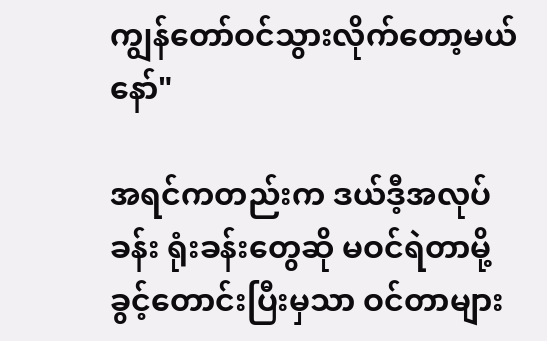ကျွန်တော်ဝင်သွားလိုက်တော့မယ်နော်"

အရင်ကတည်းက ဒယ်ဒီ့အလုပ်ခန်း ရုံးခန်းတွေဆို မဝင်ရဲတာမို့ ခွင့်တောင်းပြီးမှသာ ဝင်တာများ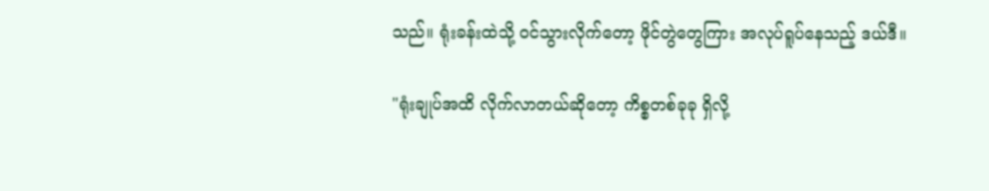သည်။ ရုံးခန်းထဲသို့ ဝင်သွားလိုက်တော့ ဖိုင်တွဲတွေကြား အလုပ်ရူပ်နေသည့် ဒယ်ဒီ။

"ရုံးချုပ်အထိ လိုက်လာတယ်ဆိုတော့ ကိစ္စတစ်ခုခု ရှိလို့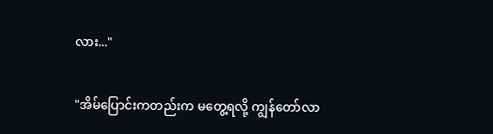လား..."

"အိမ်ပြောင်းကတည်းက မတွေ့ရလို့ ကျွန်တော်လာ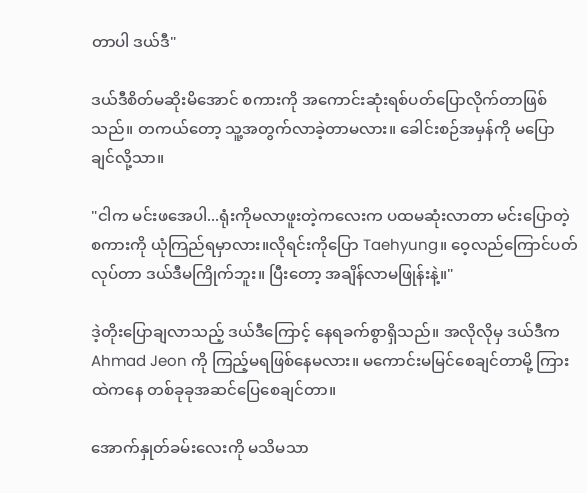တာပါ ဒယ်ဒီ"

ဒယ်ဒီစိတ်မဆိုးမိအောင် စကားကို အကောင်းဆုံးရစ်ပတ်ပြောလိုက်တာဖြစ်သည်။ တကယ်တော့ သူ့အတွက်လာခဲ့တာမလား။ ခေါင်းစဉ်အမှန်ကို မပြောချင်လို့သာ။

"ငါက မင်းဖအေပါ...ရုံးကိုမလာဖူးတဲ့ကလေးက ပထမဆုံးလာတာ မင်းပြောတဲ့စကားကို ယုံကြည်ရမှာလား။လိုရင်းကိုပြော Taehyung။ ဝေ့လည်ကြောင်ပတ်လုပ်တာ ဒယ်ဒီမကြိုက်ဘူး။ ပြီးတော့ အချိန်လာမဖြုန်းနဲ့။"

ဒဲ့တိုးပြောချလာသည့် ဒယ်ဒီကြောင့် နေရခက်စွာရှိသည်။ အလိုလိုမှ ဒယ်ဒီက Ahmad Jeon ကို ကြည့်မရဖြစ်နေမလား။ မကောင်းမမြင်စေချင်တာမို့ ကြားထဲကနေ တစ်ခုခုအဆင်ပြေစေချင်တာ။

အောက်နှုတ်ခမ်းလေးကို မသိမသာ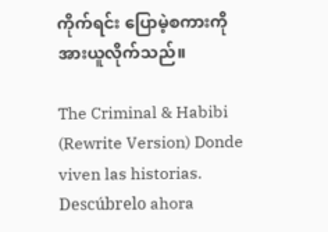ကိုက်ရင်း ပြောမဲ့စကားကိုအားယူလိုက်သည်။

The Criminal & Habibi (Rewrite Version) Donde viven las historias. Descúbrelo ahora